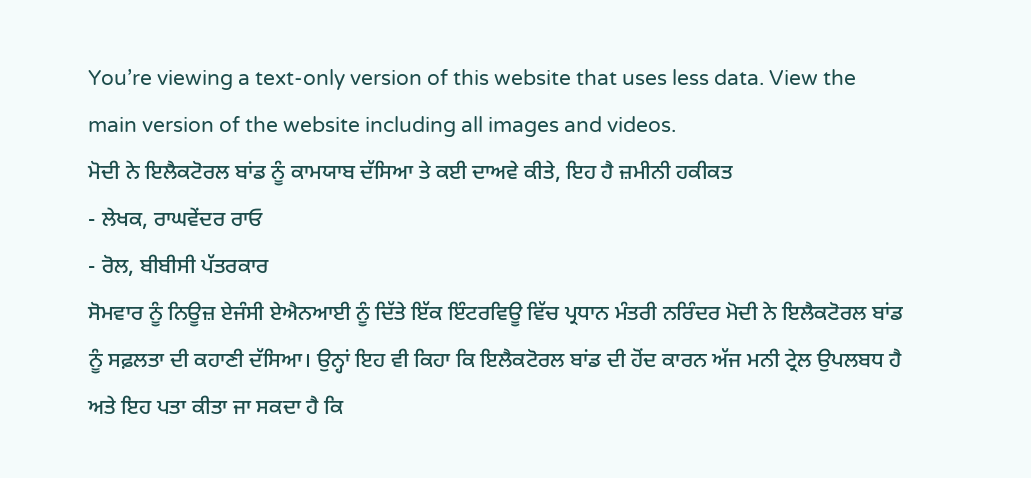You’re viewing a text-only version of this website that uses less data. View the main version of the website including all images and videos.
ਮੋਦੀ ਨੇ ਇਲੈਕਟੋਰਲ ਬਾਂਡ ਨੂੰ ਕਾਮਯਾਬ ਦੱਸਿਆ ਤੇ ਕਈ ਦਾਅਵੇ ਕੀਤੇ, ਇਹ ਹੈ ਜ਼ਮੀਨੀ ਹਕੀਕਤ
- ਲੇਖਕ, ਰਾਘਵੇਂਦਰ ਰਾਓ
- ਰੋਲ, ਬੀਬੀਸੀ ਪੱਤਰਕਾਰ
ਸੋਮਵਾਰ ਨੂੰ ਨਿਊਜ਼ ਏਜੰਸੀ ਏਐਨਆਈ ਨੂੰ ਦਿੱਤੇ ਇੱਕ ਇੰਟਰਵਿਊ ਵਿੱਚ ਪ੍ਰਧਾਨ ਮੰਤਰੀ ਨਰਿੰਦਰ ਮੋਦੀ ਨੇ ਇਲੈਕਟੋਰਲ ਬਾਂਡ ਨੂੰ ਸਫ਼ਲਤਾ ਦੀ ਕਹਾਣੀ ਦੱਸਿਆ। ਉਨ੍ਹਾਂ ਇਹ ਵੀ ਕਿਹਾ ਕਿ ਇਲੈਕਟੋਰਲ ਬਾਂਡ ਦੀ ਹੋਂਦ ਕਾਰਨ ਅੱਜ ਮਨੀ ਟ੍ਰੇਲ ਉਪਲਬਧ ਹੈ ਅਤੇ ਇਹ ਪਤਾ ਕੀਤਾ ਜਾ ਸਕਦਾ ਹੈ ਕਿ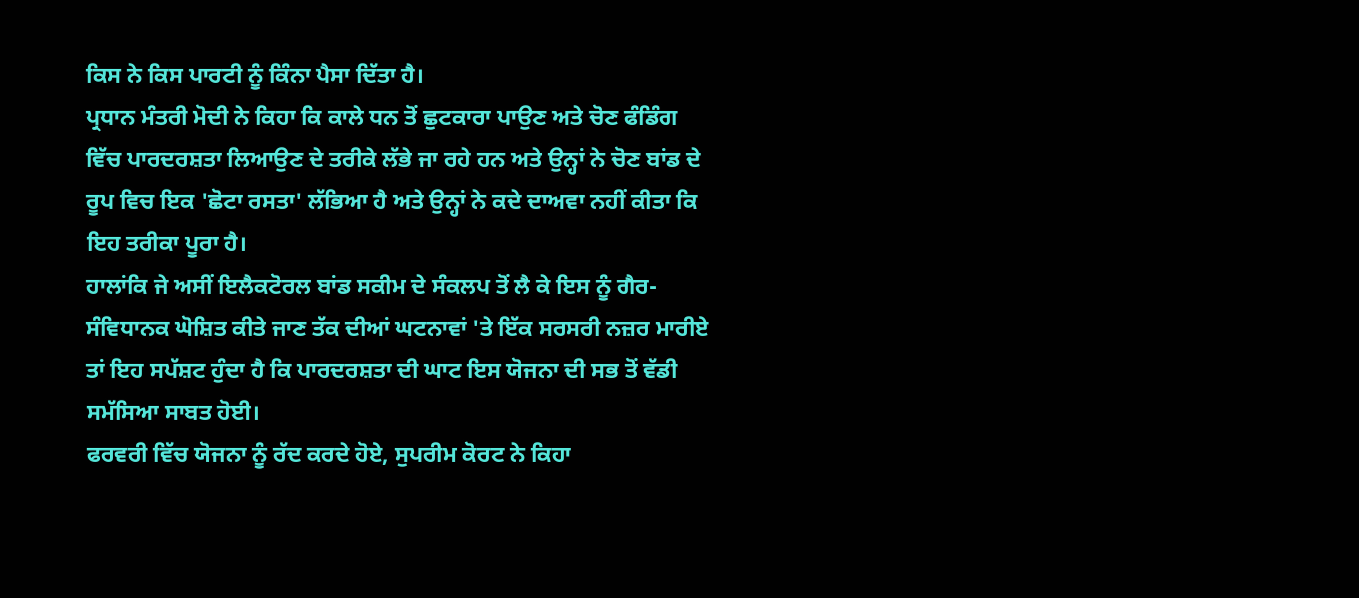ਕਿਸ ਨੇ ਕਿਸ ਪਾਰਟੀ ਨੂੰ ਕਿੰਨਾ ਪੈਸਾ ਦਿੱਤਾ ਹੈ।
ਪ੍ਰਧਾਨ ਮੰਤਰੀ ਮੋਦੀ ਨੇ ਕਿਹਾ ਕਿ ਕਾਲੇ ਧਨ ਤੋਂ ਛੁਟਕਾਰਾ ਪਾਉਣ ਅਤੇ ਚੋਣ ਫੰਡਿੰਗ ਵਿੱਚ ਪਾਰਦਰਸ਼ਤਾ ਲਿਆਉਣ ਦੇ ਤਰੀਕੇ ਲੱਭੇ ਜਾ ਰਹੇ ਹਨ ਅਤੇ ਉਨ੍ਹਾਂ ਨੇ ਚੋਣ ਬਾਂਡ ਦੇ ਰੂਪ ਵਿਚ ਇਕ 'ਛੋਟਾ ਰਸਤਾ' ਲੱਭਿਆ ਹੈ ਅਤੇ ਉਨ੍ਹਾਂ ਨੇ ਕਦੇ ਦਾਅਵਾ ਨਹੀਂ ਕੀਤਾ ਕਿ ਇਹ ਤਰੀਕਾ ਪੂਰਾ ਹੈ।
ਹਾਲਾਂਕਿ ਜੇ ਅਸੀਂ ਇਲੈਕਟੋਰਲ ਬਾਂਡ ਸਕੀਮ ਦੇ ਸੰਕਲਪ ਤੋਂ ਲੈ ਕੇ ਇਸ ਨੂੰ ਗੈਰ-ਸੰਵਿਧਾਨਕ ਘੋਸ਼ਿਤ ਕੀਤੇ ਜਾਣ ਤੱਕ ਦੀਆਂ ਘਟਨਾਵਾਂ 'ਤੇ ਇੱਕ ਸਰਸਰੀ ਨਜ਼ਰ ਮਾਰੀਏ ਤਾਂ ਇਹ ਸਪੱਸ਼ਟ ਹੁੰਦਾ ਹੈ ਕਿ ਪਾਰਦਰਸ਼ਤਾ ਦੀ ਘਾਟ ਇਸ ਯੋਜਨਾ ਦੀ ਸਭ ਤੋਂ ਵੱਡੀ ਸਮੱਸਿਆ ਸਾਬਤ ਹੋਈ।
ਫਰਵਰੀ ਵਿੱਚ ਯੋਜਨਾ ਨੂੰ ਰੱਦ ਕਰਦੇ ਹੋਏ, ਸੁਪਰੀਮ ਕੋਰਟ ਨੇ ਕਿਹਾ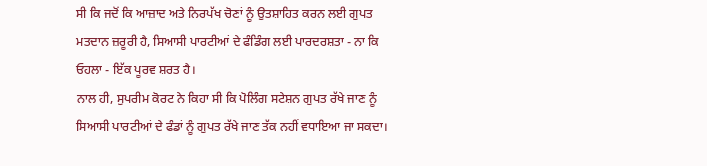ਸੀ ਕਿ ਜਦੋਂ ਕਿ ਆਜ਼ਾਦ ਅਤੇ ਨਿਰਪੱਖ ਚੋਣਾਂ ਨੂੰ ਉਤਸ਼ਾਹਿਤ ਕਰਨ ਲਈ ਗੁਪਤ ਮਤਦਾਨ ਜ਼ਰੂਰੀ ਹੈ, ਸਿਆਸੀ ਪਾਰਟੀਆਂ ਦੇ ਫੰਡਿੰਗ ਲਈ ਪਾਰਦਰਸ਼ਤਾ - ਨਾ ਕਿ ਓਹਲਾ - ਇੱਕ ਪੂਰਵ ਸ਼ਰਤ ਹੈ।
ਨਾਲ ਹੀ, ਸੁਪਰੀਮ ਕੋਰਟ ਨੇ ਕਿਹਾ ਸੀ ਕਿ ਪੋਲਿੰਗ ਸਟੇਸ਼ਨ ਗੁਪਤ ਰੱਖੇ ਜਾਣ ਨੂੰ ਸਿਆਸੀ ਪਾਰਟੀਆਂ ਦੇ ਫੰਡਾਂ ਨੂੰ ਗੁਪਤ ਰੱਖੇ ਜਾਣ ਤੱਕ ਨਹੀਂ ਵਧਾਇਆ ਜਾ ਸਕਦਾ।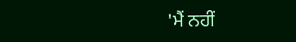'ਮੈਂ ਨਹੀਂ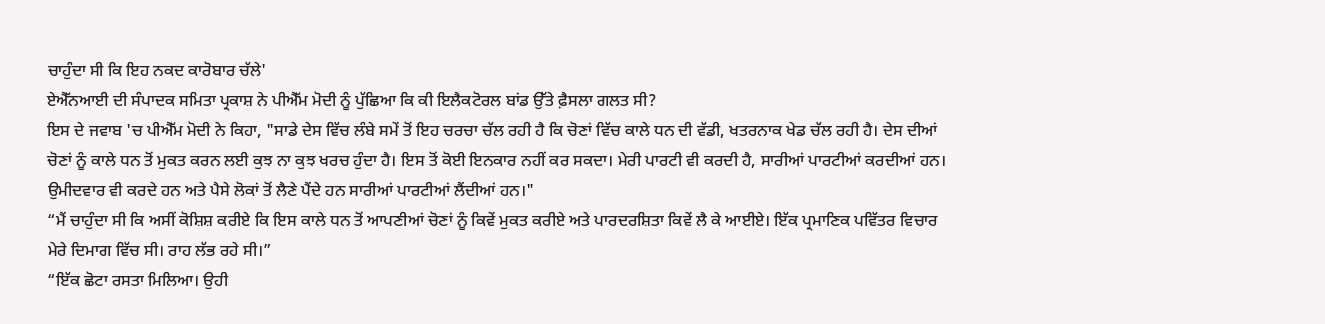ਚਾਹੁੰਦਾ ਸੀ ਕਿ ਇਹ ਨਕਦ ਕਾਰੋਬਾਰ ਚੱਲੇ'
ਏਐੱਨਆਈ ਦੀ ਸੰਪਾਦਕ ਸਮਿਤਾ ਪ੍ਰਕਾਸ਼ ਨੇ ਪੀਐੱਮ ਮੋਦੀ ਨੂੰ ਪੁੱਛਿਆ ਕਿ ਕੀ ਇਲੈਕਟੋਰਲ ਬਾਂਡ ਉੱਤੇ ਫ਼ੈਸਲਾ ਗਲਤ ਸੀ?
ਇਸ ਦੇ ਜਵਾਬ 'ਚ ਪੀਐੱਮ ਮੋਦੀ ਨੇ ਕਿਹਾ, "ਸਾਡੇ ਦੇਸ ਵਿੱਚ ਲੰਬੇ ਸਮੇਂ ਤੋਂ ਇਹ ਚਰਚਾ ਚੱਲ ਰਹੀ ਹੈ ਕਿ ਚੋਣਾਂ ਵਿੱਚ ਕਾਲੇ ਧਨ ਦੀ ਵੱਡੀ, ਖਤਰਨਾਕ ਖੇਡ ਚੱਲ ਰਹੀ ਹੈ। ਦੇਸ ਦੀਆਂ ਚੋਣਾਂ ਨੂੰ ਕਾਲੇ ਧਨ ਤੋਂ ਮੁਕਤ ਕਰਨ ਲਈ ਕੁਝ ਨਾ ਕੁਝ ਖਰਚ ਹੁੰਦਾ ਹੈ। ਇਸ ਤੋਂ ਕੋਈ ਇਨਕਾਰ ਨਹੀਂ ਕਰ ਸਕਦਾ। ਮੇਰੀ ਪਾਰਟੀ ਵੀ ਕਰਦੀ ਹੈ, ਸਾਰੀਆਂ ਪਾਰਟੀਆਂ ਕਰਦੀਆਂ ਹਨ। ਉਮੀਦਵਾਰ ਵੀ ਕਰਦੇ ਹਨ ਅਤੇ ਪੈਸੇ ਲੋਕਾਂ ਤੋਂ ਲੈਣੇ ਪੈਂਦੇ ਹਨ ਸਾਰੀਆਂ ਪਾਰਟੀਆਂ ਲੈਂਦੀਆਂ ਹਨ।"
“ਮੈਂ ਚਾਹੁੰਦਾ ਸੀ ਕਿ ਅਸੀਂ ਕੋਸ਼ਿਸ਼ ਕਰੀਏ ਕਿ ਇਸ ਕਾਲੇ ਧਨ ਤੋਂ ਆਪਣੀਆਂ ਚੋਣਾਂ ਨੂੰ ਕਿਵੇਂ ਮੁਕਤ ਕਰੀਏ ਅਤੇ ਪਾਰਦਰਸ਼ਿਤਾ ਕਿਵੇਂ ਲੈ ਕੇ ਆਈਏ। ਇੱਕ ਪ੍ਰਮਾਣਿਕ ਪਵਿੱਤਰ ਵਿਚਾਰ ਮੇਰੇ ਦਿਮਾਗ ਵਿੱਚ ਸੀ। ਰਾਹ ਲੱਭ ਰਹੇ ਸੀ।”
“ਇੱਕ ਛੋਟਾ ਰਸਤਾ ਮਿਲਿਆ। ਉਹੀ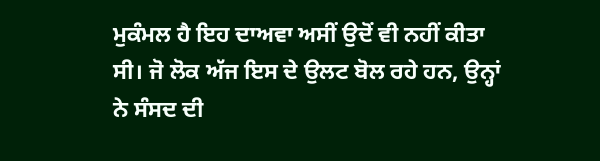ਮੁਕੰਮਲ ਹੈ ਇਹ ਦਾਅਵਾ ਅਸੀਂ ਉਦੋਂ ਵੀ ਨਹੀਂ ਕੀਤਾ ਸੀ। ਜੋ ਲੋਕ ਅੱਜ ਇਸ ਦੇ ਉਲਟ ਬੋਲ ਰਹੇ ਹਨ, ਉਨ੍ਹਾਂ ਨੇ ਸੰਸਦ ਦੀ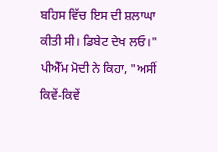ਬਹਿਸ ਵਿੱਚ ਇਸ ਦੀ ਸ਼ਲਾਘਾ ਕੀਤੀ ਸੀ। ਡਿਬੇਟ ਦੇਖ ਲਓ।"
ਪੀਐੱਮ ਮੋਦੀ ਨੇ ਕਿਹਾ, "ਅਸੀਂ ਕਿਵੇਂ-ਕਿਵੇਂ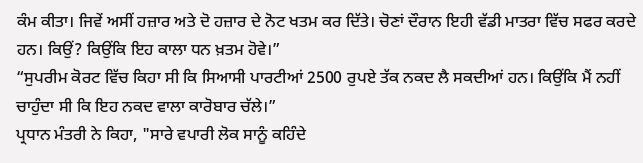ਕੰਮ ਕੀਤਾ। ਜਿਵੇਂ ਅਸੀਂ ਹਜ਼ਾਰ ਅਤੇ ਦੋ ਹਜ਼ਾਰ ਦੇ ਨੋਟ ਖਤਮ ਕਰ ਦਿੱਤੇ। ਚੋਣਾਂ ਦੌਰਾਨ ਇਹੀ ਵੱਡੀ ਮਾਤਰਾ ਵਿੱਚ ਸਫਰ ਕਰਦੇ ਹਨ। ਕਿਉਂ? ਕਿਉਂਕਿ ਇਹ ਕਾਲਾ ਧਨ ਖ਼ਤਮ ਹੋਵੇ।”
“ਸੁਪਰੀਮ ਕੋਰਟ ਵਿੱਚ ਕਿਹਾ ਸੀ ਕਿ ਸਿਆਸੀ ਪਾਰਟੀਆਂ 2500 ਰੁਪਏ ਤੱਕ ਨਕਦ ਲੈ ਸਕਦੀਆਂ ਹਨ। ਕਿਉਂਕਿ ਮੈਂ ਨਹੀਂ ਚਾਹੁੰਦਾ ਸੀ ਕਿ ਇਹ ਨਕਦ ਵਾਲਾ ਕਾਰੋਬਾਰ ਚੱਲੇ।”
ਪ੍ਰਧਾਨ ਮੰਤਰੀ ਨੇ ਕਿਹਾ, "ਸਾਰੇ ਵਪਾਰੀ ਲੋਕ ਸਾਨੂੰ ਕਹਿੰਦੇ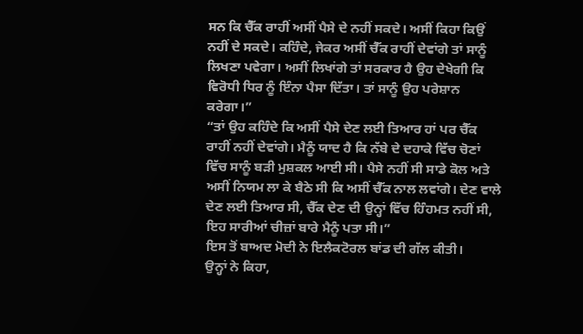ਸਨ ਕਿ ਚੈੱਕ ਰਾਹੀਂ ਅਸੀਂ ਪੈਸੇ ਦੇ ਨਹੀਂ ਸਕਦੇ। ਅਸੀਂ ਕਿਹਾ ਕਿਉਂ ਨਹੀਂ ਦੇ ਸਕਦੇ। ਕਹਿੰਦੇ, ਜੇਕਰ ਅਸੀਂ ਚੈੱਕ ਰਾਹੀਂ ਦੇਵਾਂਗੇ ਤਾਂ ਸਾਨੂੰ ਲਿਖਣਾ ਪਵੇਗਾ। ਅਸੀਂ ਲਿਖਾਂਗੇ ਤਾਂ ਸਰਕਾਰ ਹੈ ਉਹ ਦੇਖੇਗੀ ਕਿ ਵਿਰੋਧੀ ਧਿਰ ਨੂੰ ਇੰਨਾ ਪੈਸਾ ਦਿੱਤਾ। ਤਾਂ ਸਾਨੂੰ ਉਹ ਪਰੇਸ਼ਾਨ ਕਰੇਗਾ।”
“ਤਾਂ ਉਹ ਕਹਿੰਦੇ ਕਿ ਅਸੀਂ ਪੈਸੇ ਦੇਣ ਲਈ ਤਿਆਰ ਹਾਂ ਪਰ ਚੈੱਕ ਰਾਹੀਂ ਨਹੀਂ ਦੇਵਾਂਗੇ। ਮੈਨੂੰ ਯਾਦ ਹੈ ਕਿ ਨੱਬੇ ਦੇ ਦਹਾਕੇ ਵਿੱਚ ਚੋਣਾਂ ਵਿੱਚ ਸਾਨੂੰ ਬੜੀ ਮੁਸ਼ਕਲ ਆਈ ਸੀ। ਪੈਸੇ ਨਹੀਂ ਸੀ ਸਾਡੇ ਕੋਲ ਅਤੇ ਅਸੀਂ ਨਿਯਮ ਲਾ ਕੇ ਬੈਠੇ ਸੀ ਕਿ ਅਸੀਂ ਚੈੱਕ ਨਾਲ ਲਵਾਂਗੇ। ਦੇਣ ਵਾਲੇ ਦੇਣ ਲਈ ਤਿਆਰ ਸੀ, ਚੈੱਕ ਦੇਣ ਦੀ ਉਨ੍ਹਾਂ ਵਿੱਚ ਹਿੰਹਮਤ ਨਹੀਂ ਸੀ, ਇਹ ਸਾਰੀਆਂ ਚੀਜ਼ਾਂ ਬਾਰੇ ਮੈਨੂੰ ਪਤਾ ਸੀ।”
ਇਸ ਤੋਂ ਬਾਅਦ ਮੋਦੀ ਨੇ ਇਲੈਕਟੋਰਲ ਬਾਂਡ ਦੀ ਗੱਲ ਕੀਤੀ।
ਉਨ੍ਹਾਂ ਨੇ ਕਿਹਾ,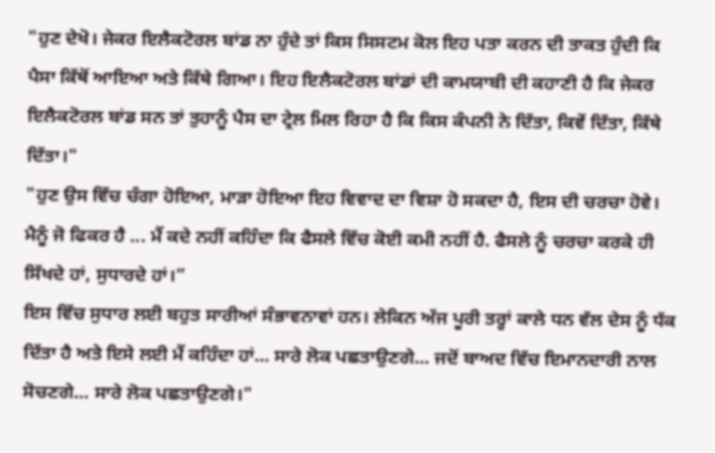"ਹੁਣ ਦੇਖੋ। ਜੇਕਰ ਇਲੈਕਟੋਰਲ ਬਾਂਡ ਨਾ ਹੁੰਦੇ ਤਾਂ ਕਿਸ ਸਿਸਟਮ ਕੋਲ ਇਹ ਪਤਾ ਕਰਨ ਦੀ ਤਾਕਤ ਹੁੰਦੀ ਕਿ ਪੈਸਾ ਕਿੱਥੋਂ ਆਇਆ ਅਤੇ ਕਿੱਥੇ ਗਿਆ। ਇਹ ਇਲੈਕਟੋਰਲ ਬਾਂਡਾਂ ਦੀ ਕਾਮਯਾਬੀ ਦੀ ਕਹਾਣੀ ਹੈ ਕਿ ਜੇਕਰ ਇਲੈਕਟੋਰਲ ਬਾਂਡ ਸਨ ਤਾਂ ਤੁਹਾਨੂੰ ਪੈਸ ਦਾ ਟ੍ਰੇਲ ਮਿਲ ਰਿਹਾ ਹੈ ਕਿ ਕਿਸ ਕੰਪਨੀ ਨੇ ਦਿੱਤਾ, ਕਿਵੇਂ ਦਿੱਤਾ, ਕਿੱਥੇ ਦਿੱਤਾ।"
"ਹੁਣ ਉਸ ਵਿੱਚ ਚੰਗਾ ਹੋਇਆ, ਮਾੜਾ ਹੋਇਆ ਇਹ ਵਿਵਾਦ ਦਾ ਵਿਸ਼ਾ ਹੋ ਸਕਦਾ ਹੈ, ਇਸ ਦੀ ਚਰਚਾ ਹੋਵੇ। ਮੈਨੂੰ ਜੋ ਫਿਕਰ ਹੈ ... ਮੈਂ ਕਦੇ ਨਹੀਂ ਕਹਿੰਦਾ ਕਿ ਫੈਸਲੇ ਵਿੱਚ ਕੋਈ ਕਮੀ ਨਹੀਂ ਹੈ. ਫੈਸਲੇ ਨੂੰ ਚਰਚਾ ਕਰਕੇ ਹੀ ਸਿੱਖਦੇ ਹਾਂ, ਸੁਧਾਰਦੇ ਹਾਂ।”
ਇਸ ਵਿੱਚ ਸੁਧਾਰ ਲਈ ਬਹੁਤ ਸਾਰੀਆਂ ਸੰਭਾਵਨਾਵਾਂ ਹਨ। ਲੇਕਿਨ ਅੱਜ ਪੂਰੀ ਤਰ੍ਹਾਂ ਕਾਲੇ ਧਨ ਵੱਲ ਦੇਸ ਨੂੰ ਧੱਕ ਦਿੱਤਾ ਹੈ ਅਤੇ ਇਸੇ ਲਈ ਮੈਂ ਕਹਿੰਦਾ ਹਾਂ... ਸਾਰੇ ਲੋਕ ਪਛਤਾਉਣਗੇ... ਜਦੋਂ ਬਾਅਦ ਵਿੱਚ ਇਮਾਨਦਾਰੀ ਨਾਲ ਸੋਚਣਗੇ... ਸਾਰੇ ਲੋਕ ਪਛਤਾਉਣਗੇ।"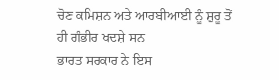ਚੋਣ ਕਮਿਸ਼ਨ ਅਤੇ ਆਰਬੀਆਈ ਨੂੰ ਸ਼ੁਰੂ ਤੋਂ ਹੀ ਗੰਭੀਰ ਖਦਸ਼ੇ ਸਨ
ਭਾਰਤ ਸਰਕਾਰ ਨੇ ਇਸ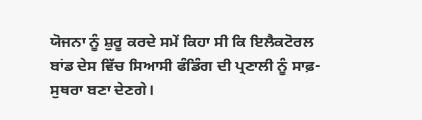ਯੋਜਨਾ ਨੂੰ ਸ਼ੁਰੂ ਕਰਦੇ ਸਮੇਂ ਕਿਹਾ ਸੀ ਕਿ ਇਲੈਕਟੋਰਲ ਬਾਂਡ ਦੇਸ ਵਿੱਚ ਸਿਆਸੀ ਫੰਡਿੰਗ ਦੀ ਪ੍ਰਣਾਲੀ ਨੂੰ ਸਾਫ਼-ਸੁਥਰਾ ਬਣਾ ਦੇਣਗੇ।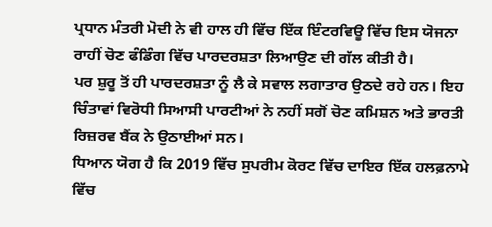ਪ੍ਰਧਾਨ ਮੰਤਰੀ ਮੋਦੀ ਨੇ ਵੀ ਹਾਲ ਹੀ ਵਿੱਚ ਇੱਕ ਇੰਟਰਵਿਊ ਵਿੱਚ ਇਸ ਯੋਜਨਾ ਰਾਹੀਂ ਚੋਣ ਫੰਡਿੰਗ ਵਿੱਚ ਪਾਰਦਰਸ਼ਤਾ ਲਿਆਉਣ ਦੀ ਗੱਲ ਕੀਤੀ ਹੈ।
ਪਰ ਸ਼ੁਰੂ ਤੋਂ ਹੀ ਪਾਰਦਰਸ਼ਤਾ ਨੂੰ ਲੈ ਕੇ ਸਵਾਲ ਲਗਾਤਾਰ ਉਠਦੇ ਰਹੇ ਹਨ। ਇਹ ਚਿੰਤਾਵਾਂ ਵਿਰੋਧੀ ਸਿਆਸੀ ਪਾਰਟੀਆਂ ਨੇ ਨਹੀਂ ਸਗੋਂ ਚੋਣ ਕਮਿਸ਼ਨ ਅਤੇ ਭਾਰਤੀ ਰਿਜ਼ਰਵ ਬੈਂਕ ਨੇ ਉਠਾਈਆਂ ਸਨ।
ਧਿਆਨ ਯੋਗ ਹੈ ਕਿ 2019 ਵਿੱਚ ਸੁਪਰੀਮ ਕੋਰਟ ਵਿੱਚ ਦਾਇਰ ਇੱਕ ਹਲਫ਼ਨਾਮੇ ਵਿੱਚ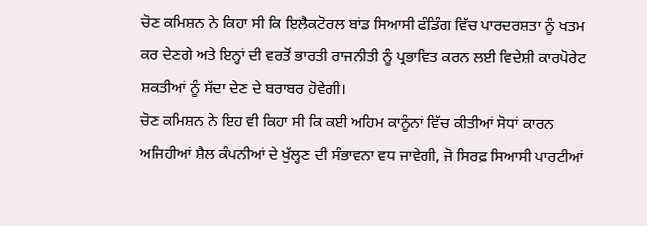ਚੋਣ ਕਮਿਸ਼ਨ ਨੇ ਕਿਹਾ ਸੀ ਕਿ ਇਲੈਕਟੋਰਲ ਬਾਂਡ ਸਿਆਸੀ ਫੰਡਿੰਗ ਵਿੱਚ ਪਾਰਦਰਸ਼ਤਾ ਨੂੰ ਖਤਮ ਕਰ ਦੇਣਗੇ ਅਤੇ ਇਨ੍ਹਾਂ ਦੀ ਵਰਤੋਂ ਭਾਰਤੀ ਰਾਜਨੀਤੀ ਨੂੰ ਪ੍ਰਭਾਵਿਤ ਕਰਨ ਲਈ ਵਿਦੇਸ਼ੀ ਕਾਰਪੋਰੇਟ ਸ਼ਕਤੀਆਂ ਨੂੰ ਸੱਦਾ ਦੇਣ ਦੇ ਬਰਾਬਰ ਹੋਵੇਗੀ।
ਚੋਣ ਕਮਿਸ਼ਨ ਨੇ ਇਹ ਵੀ ਕਿਹਾ ਸੀ ਕਿ ਕਈ ਅਹਿਮ ਕਾਨੂੰਨਾਂ ਵਿੱਚ ਕੀਤੀਆਂ ਸੋਧਾਂ ਕਾਰਨ ਅਜਿਹੀਆਂ ਸ਼ੈਲ ਕੰਪਨੀਆਂ ਦੇ ਖੁੱਲ੍ਹਣ ਦੀ ਸੰਭਾਵਨਾ ਵਧ ਜਾਵੇਗੀ, ਜੋ ਸਿਰਫ਼ ਸਿਆਸੀ ਪਾਰਟੀਆਂ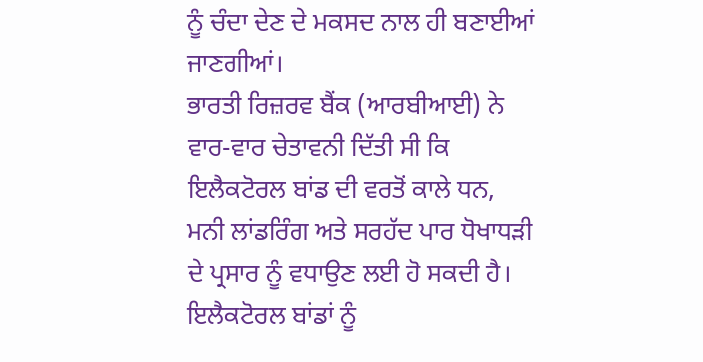ਨੂੰ ਚੰਦਾ ਦੇਣ ਦੇ ਮਕਸਦ ਨਾਲ ਹੀ ਬਣਾਈਆਂ ਜਾਣਗੀਆਂ।
ਭਾਰਤੀ ਰਿਜ਼ਰਵ ਬੈਂਕ (ਆਰਬੀਆਈ) ਨੇ ਵਾਰ-ਵਾਰ ਚੇਤਾਵਨੀ ਦਿੱਤੀ ਸੀ ਕਿ ਇਲੈਕਟੋਰਲ ਬਾਂਡ ਦੀ ਵਰਤੋਂ ਕਾਲੇ ਧਨ, ਮਨੀ ਲਾਂਡਰਿੰਗ ਅਤੇ ਸਰਹੱਦ ਪਾਰ ਧੋਖਾਧੜੀ ਦੇ ਪ੍ਰਸਾਰ ਨੂੰ ਵਧਾਉਣ ਲਈ ਹੋ ਸਕਦੀ ਹੈ।
ਇਲੈਕਟੋਰਲ ਬਾਂਡਾਂ ਨੂੰ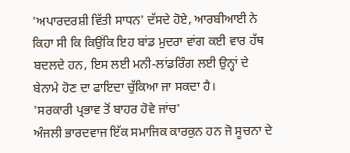'ਅਪਾਰਦਰਸ਼ੀ ਵਿੱਤੀ ਸਾਧਨ' ਦੱਸਦੇ ਹੋਏ, ਆਰਬੀਆਈ ਨੇ ਕਿਹਾ ਸੀ ਕਿ ਕਿਉਂਕਿ ਇਹ ਬਾਂਡ ਮੁਦਰਾ ਵਾਂਗ ਕਈ ਵਾਰ ਹੱਥ ਬਦਲਦੇ ਹਨ, ਇਸ ਲਈ ਮਨੀ-ਲਾਂਡਰਿੰਗ ਲਈ ਉਨ੍ਹਾਂ ਦੇ ਬੇਨਾਮੇ ਹੋਣ ਦਾ ਫਾਇਦਾ ਚੁੱਕਿਆ ਜਾ ਸਕਦਾ ਹੈ।
'ਸਰਕਾਰੀ ਪ੍ਰਭਾਵ ਤੋਂ ਬਾਹਰ ਹੋਵੇ ਜਾਂਚ'
ਅੰਜਲੀ ਭਾਰਦਵਾਜ ਇੱਕ ਸਮਾਜਿਕ ਕਾਰਕੁਨ ਹਨ ਜੋ ਸੂਚਨਾ ਦੇ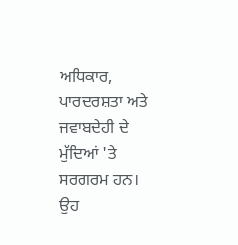ਅਧਿਕਾਰ, ਪਾਰਦਰਸ਼ਤਾ ਅਤੇ ਜਵਾਬਦੇਹੀ ਦੇ ਮੁੱਦਿਆਂ 'ਤੇ ਸਰਗਰਮ ਹਨ।
ਉਹ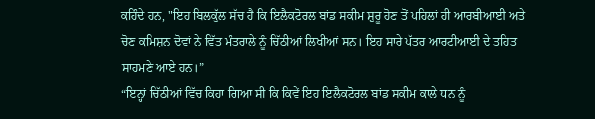ਕਹਿੰਦੇ ਹਨ, "ਇਹ ਬਿਲਕੁੱਲ ਸੱਚ ਹੈ ਕਿ ਇਲੈਕਟੋਰਲ ਬਾਂਡ ਸਕੀਮ ਸ਼ੁਰੂ ਹੋਣ ਤੋਂ ਪਹਿਲਾਂ ਹੀ ਆਰਬੀਆਈ ਅਤੇ ਚੋਣ ਕਮਿਸ਼ਨ ਦੋਵਾਂ ਨੇ ਵਿੱਤ ਮੰਤਰਾਲੇ ਨੂੰ ਚਿੱਠੀਆਂ ਲਿਖੀਆਂ ਸਨ। ਇਹ ਸਾਰੇ ਪੱਤਰ ਆਰਟੀਆਈ ਦੇ ਤਹਿਤ ਸਾਹਮਣੇ ਆਏ ਹਨ।”
“ਇਨ੍ਹਾਂ ਚਿੱਠੀਆਂ ਵਿੱਚ ਕਿਹਾ ਗਿਆ ਸੀ ਕਿ ਕਿਵੇਂ ਇਹ ਇਲੈਕਟੋਰਲ ਬਾਂਡ ਸਕੀਮ ਕਾਲੇ ਧਨ ਨੂੰ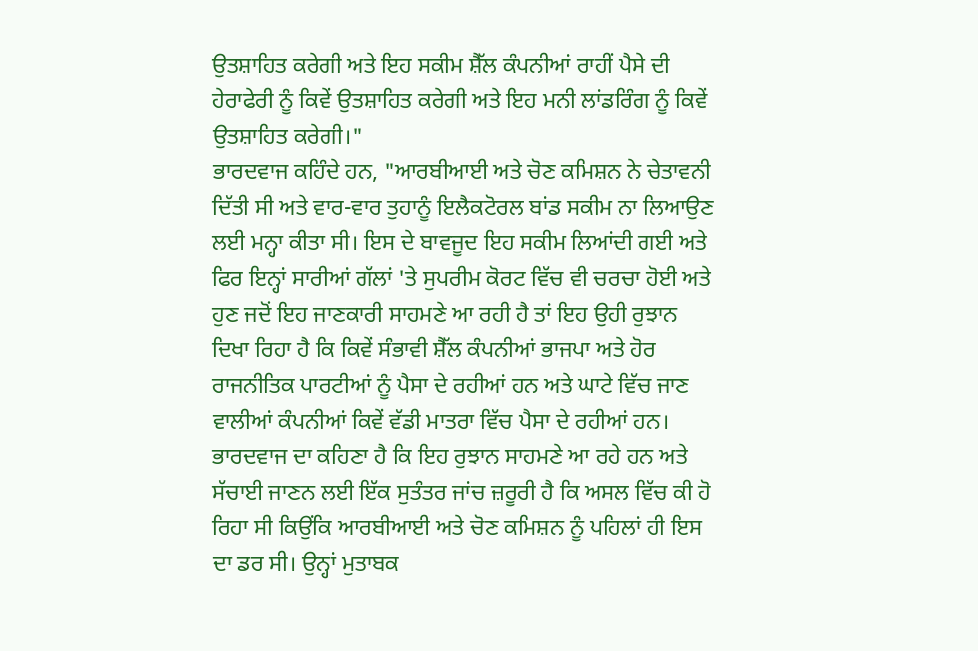ਉਤਸ਼ਾਹਿਤ ਕਰੇਗੀ ਅਤੇ ਇਹ ਸਕੀਮ ਸ਼ੈੱਲ ਕੰਪਨੀਆਂ ਰਾਹੀਂ ਪੈਸੇ ਦੀ ਹੇਰਾਫੇਰੀ ਨੂੰ ਕਿਵੇਂ ਉਤਸ਼ਾਹਿਤ ਕਰੇਗੀ ਅਤੇ ਇਹ ਮਨੀ ਲਾਂਡਰਿੰਗ ਨੂੰ ਕਿਵੇਂ ਉਤਸ਼ਾਹਿਤ ਕਰੇਗੀ।"
ਭਾਰਦਵਾਜ ਕਹਿੰਦੇ ਹਨ, "ਆਰਬੀਆਈ ਅਤੇ ਚੋਣ ਕਮਿਸ਼ਨ ਨੇ ਚੇਤਾਵਨੀ ਦਿੱਤੀ ਸੀ ਅਤੇ ਵਾਰ-ਵਾਰ ਤੁਹਾਨੂੰ ਇਲੈਕਟੋਰਲ ਬਾਂਡ ਸਕੀਮ ਨਾ ਲਿਆਉਣ ਲਈ ਮਨ੍ਹਾ ਕੀਤਾ ਸੀ। ਇਸ ਦੇ ਬਾਵਜੂਦ ਇਹ ਸਕੀਮ ਲਿਆਂਦੀ ਗਈ ਅਤੇ ਫਿਰ ਇਨ੍ਹਾਂ ਸਾਰੀਆਂ ਗੱਲਾਂ 'ਤੇ ਸੁਪਰੀਮ ਕੋਰਟ ਵਿੱਚ ਵੀ ਚਰਚਾ ਹੋਈ ਅਤੇ ਹੁਣ ਜਦੋਂ ਇਹ ਜਾਣਕਾਰੀ ਸਾਹਮਣੇ ਆ ਰਹੀ ਹੈ ਤਾਂ ਇਹ ਉਹੀ ਰੁਝਾਨ ਦਿਖਾ ਰਿਹਾ ਹੈ ਕਿ ਕਿਵੇਂ ਸੰਭਾਵੀ ਸ਼ੈੱਲ ਕੰਪਨੀਆਂ ਭਾਜਪਾ ਅਤੇ ਹੋਰ ਰਾਜਨੀਤਿਕ ਪਾਰਟੀਆਂ ਨੂੰ ਪੈਸਾ ਦੇ ਰਹੀਆਂ ਹਨ ਅਤੇ ਘਾਟੇ ਵਿੱਚ ਜਾਣ ਵਾਲੀਆਂ ਕੰਪਨੀਆਂ ਕਿਵੇਂ ਵੱਡੀ ਮਾਤਰਾ ਵਿੱਚ ਪੈਸਾ ਦੇ ਰਹੀਆਂ ਹਨ।
ਭਾਰਦਵਾਜ ਦਾ ਕਹਿਣਾ ਹੈ ਕਿ ਇਹ ਰੁਝਾਨ ਸਾਹਮਣੇ ਆ ਰਹੇ ਹਨ ਅਤੇ ਸੱਚਾਈ ਜਾਣਨ ਲਈ ਇੱਕ ਸੁਤੰਤਰ ਜਾਂਚ ਜ਼ਰੂਰੀ ਹੈ ਕਿ ਅਸਲ ਵਿੱਚ ਕੀ ਹੋ ਰਿਹਾ ਸੀ ਕਿਉਂਕਿ ਆਰਬੀਆਈ ਅਤੇ ਚੋਣ ਕਮਿਸ਼ਨ ਨੂੰ ਪਹਿਲਾਂ ਹੀ ਇਸ ਦਾ ਡਰ ਸੀ। ਉਨ੍ਹਾਂ ਮੁਤਾਬਕ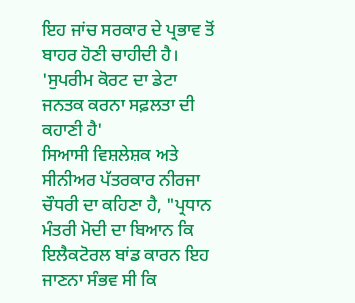ਇਹ ਜਾਂਚ ਸਰਕਾਰ ਦੇ ਪ੍ਰਭਾਵ ਤੋਂ ਬਾਹਰ ਹੋਣੀ ਚਾਹੀਦੀ ਹੈ।
'ਸੁਪਰੀਮ ਕੋਰਟ ਦਾ ਡੇਟਾ ਜਨਤਕ ਕਰਨਾ ਸਫ਼ਲਤਾ ਦੀ ਕਹਾਣੀ ਹੈ'
ਸਿਆਸੀ ਵਿਸ਼ਲੇਸ਼ਕ ਅਤੇ ਸੀਨੀਅਰ ਪੱਤਰਕਾਰ ਨੀਰਜਾ ਚੌਧਰੀ ਦਾ ਕਹਿਣਾ ਹੈ, "ਪ੍ਰਧਾਨ ਮੰਤਰੀ ਮੋਦੀ ਦਾ ਬਿਆਨ ਕਿ ਇਲੈਕਟੋਰਲ ਬਾਂਡ ਕਾਰਨ ਇਹ ਜਾਣਨਾ ਸੰਭਵ ਸੀ ਕਿ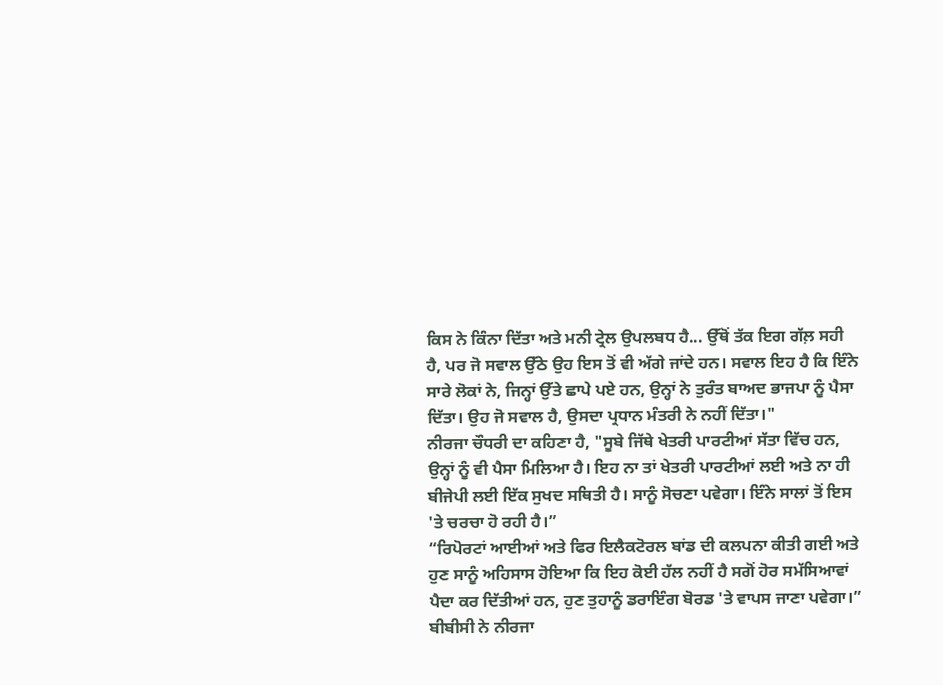ਕਿਸ ਨੇ ਕਿੰਨਾ ਦਿੱਤਾ ਅਤੇ ਮਨੀ ਟ੍ਰੇਲ ਉਪਲਬਧ ਹੈ... ਉੱਥੋਂ ਤੱਕ ਇਗ ਗੱਲ਼ ਸਹੀ ਹੈ, ਪਰ ਜੋ ਸਵਾਲ ਉੱਠੇ ਉਹ ਇਸ ਤੋਂ ਵੀ ਅੱਗੇ ਜਾਂਦੇ ਹਨ। ਸਵਾਲ ਇਹ ਹੈ ਕਿ ਇੰਨੇ ਸਾਰੇ ਲੋਕਾਂ ਨੇ, ਜਿਨ੍ਹਾਂ ਉੱਤੇ ਛਾਪੇ ਪਏ ਹਨ, ਉਨ੍ਹਾਂ ਨੇ ਤੁਰੰਤ ਬਾਅਦ ਭਾਜਪਾ ਨੂੰ ਪੈਸਾ ਦਿੱਤਾ। ਉਹ ਜੋ ਸਵਾਲ ਹੈ, ਉਸਦਾ ਪ੍ਰਧਾਨ ਮੰਤਰੀ ਨੇ ਨਹੀਂ ਦਿੱਤਾ।"
ਨੀਰਜਾ ਚੌਧਰੀ ਦਾ ਕਹਿਣਾ ਹੈ, "ਸੂਬੇ ਜਿੱਥੇ ਖੇਤਰੀ ਪਾਰਟੀਆਂ ਸੱਤਾ ਵਿੱਚ ਹਨ, ਉਨ੍ਹਾਂ ਨੂੰ ਵੀ ਪੈਸਾ ਮਿਲਿਆ ਹੈ। ਇਹ ਨਾ ਤਾਂ ਖੇਤਰੀ ਪਾਰਟੀਆਂ ਲਈ ਅਤੇ ਨਾ ਹੀ ਬੀਜੇਪੀ ਲਈ ਇੱਕ ਸੁਖਦ ਸਥਿਤੀ ਹੈ। ਸਾਨੂੰ ਸੋਚਣਾ ਪਵੇਗਾ। ਇੰਨੇ ਸਾਲਾਂ ਤੋਂ ਇਸ 'ਤੇ ਚਰਚਾ ਹੋ ਰਹੀ ਹੈ।”
“ਰਿਪੋਰਟਾਂ ਆਈਆਂ ਅਤੇ ਫਿਰ ਇਲੈਕਟੋਰਲ ਬਾਂਡ ਦੀ ਕਲਪਨਾ ਕੀਤੀ ਗਈ ਅਤੇ ਹੁਣ ਸਾਨੂੰ ਅਹਿਸਾਸ ਹੋਇਆ ਕਿ ਇਹ ਕੋਈ ਹੱਲ ਨਹੀਂ ਹੈ ਸਗੋਂ ਹੋਰ ਸਮੱਸਿਆਵਾਂ ਪੈਦਾ ਕਰ ਦਿੱਤੀਆਂ ਹਨ, ਹੁਣ ਤੁਹਾਨੂੰ ਡਰਾਇੰਗ ਬੋਰਡ 'ਤੇ ਵਾਪਸ ਜਾਣਾ ਪਵੇਗਾ।”
ਬੀਬੀਸੀ ਨੇ ਨੀਰਜਾ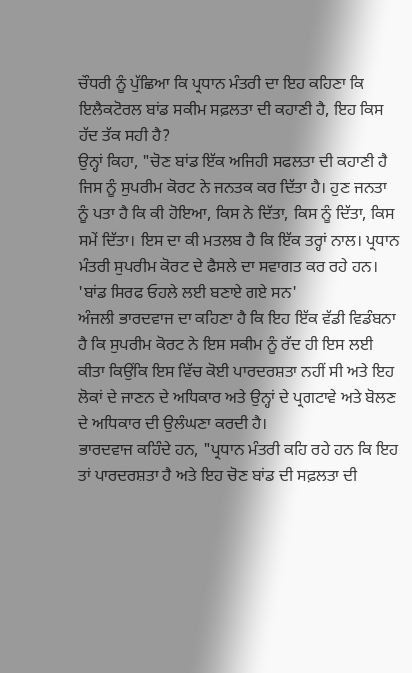ਚੌਧਰੀ ਨੂੰ ਪੁੱਛਿਆ ਕਿ ਪ੍ਰਧਾਨ ਮੰਤਰੀ ਦਾ ਇਹ ਕਹਿਣਾ ਕਿ ਇਲੈਕਟੋਰਲ ਬਾਂਡ ਸਕੀਮ ਸਫ਼ਲਤਾ ਦੀ ਕਹਾਣੀ ਹੈ, ਇਹ ਕਿਸ ਹੱਦ ਤੱਕ ਸਹੀ ਹੈ?
ਉਨ੍ਹਾਂ ਕਿਹਾ, "ਚੋਣ ਬਾਂਡ ਇੱਕ ਅਜਿਹੀ ਸਫਲਤਾ ਦੀ ਕਹਾਣੀ ਹੈ ਜਿਸ ਨੂੰ ਸੁਪਰੀਮ ਕੋਰਟ ਨੇ ਜਨਤਕ ਕਰ ਦਿੱਤਾ ਹੈ। ਹੁਣ ਜਨਤਾ ਨੂੰ ਪਤਾ ਹੈ ਕਿ ਕੀ ਹੋਇਆ, ਕਿਸ ਨੇ ਦਿੱਤਾ, ਕਿਸ ਨੂੰ ਦਿੱਤਾ, ਕਿਸ ਸਮੇਂ ਦਿੱਤਾ। ਇਸ ਦਾ ਕੀ ਮਤਲਬ ਹੈ ਕਿ ਇੱਕ ਤਰ੍ਹਾਂ ਨਾਲ। ਪ੍ਰਧਾਨ ਮੰਤਰੀ ਸੁਪਰੀਮ ਕੋਰਟ ਦੇ ਫੈਸਲੇ ਦਾ ਸਵਾਗਤ ਕਰ ਰਹੇ ਹਨ।
'ਬਾਂਡ ਸਿਰਫ ਓਹਲੇ ਲਈ ਬਣਾਏ ਗਏ ਸਨ'
ਅੰਜਲੀ ਭਾਰਦਵਾਜ ਦਾ ਕਹਿਣਾ ਹੈ ਕਿ ਇਹ ਇੱਕ ਵੱਡੀ ਵਿਡੰਬਨਾ ਹੈ ਕਿ ਸੁਪਰੀਮ ਕੋਰਟ ਨੇ ਇਸ ਸਕੀਮ ਨੂੰ ਰੱਦ ਹੀ ਇਸ ਲਈ ਕੀਤਾ ਕਿਉਂਕਿ ਇਸ ਵਿੱਚ ਕੋਈ ਪਾਰਦਰਸ਼ਤਾ ਨਹੀਂ ਸੀ ਅਤੇ ਇਹ ਲੋਕਾਂ ਦੇ ਜਾਣਨ ਦੇ ਅਧਿਕਾਰ ਅਤੇ ਉਨ੍ਹਾਂ ਦੇ ਪ੍ਰਗਟਾਵੇ ਅਤੇ ਬੋਲਣ ਦੇ ਅਧਿਕਾਰ ਦੀ ਉਲੰਘਣਾ ਕਰਦੀ ਹੈ।
ਭਾਰਦਵਾਜ ਕਹਿੰਦੇ ਹਨ, "ਪ੍ਰਧਾਨ ਮੰਤਰੀ ਕਹਿ ਰਹੇ ਹਨ ਕਿ ਇਹ ਤਾਂ ਪਾਰਦਰਸ਼ਤਾ ਹੈ ਅਤੇ ਇਹ ਚੋਣ ਬਾਂਡ ਦੀ ਸਫ਼ਲਤਾ ਦੀ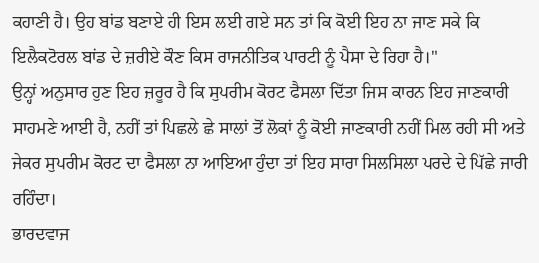ਕਹਾਣੀ ਹੈ। ਉਹ ਬਾਂਡ ਬਣਾਏ ਹੀ ਇਸ ਲਈ ਗਏ ਸਨ ਤਾਂ ਕਿ ਕੋਈ ਇਹ ਨਾ ਜਾਣ ਸਕੇ ਕਿ ਇਲੈਕਟੋਰਲ ਬਾਂਡ ਦੇ ਜ਼ਰੀਏ ਕੌਣ ਕਿਸ ਰਾਜਨੀਤਿਕ ਪਾਰਟੀ ਨੂੰ ਪੈਸਾ ਦੇ ਰਿਹਾ ਹੈ।"
ਉਨ੍ਹਾਂ ਅਨੁਸਾਰ ਹੁਣ ਇਹ ਜ਼ਰੂਰ ਹੈ ਕਿ ਸੁਪਰੀਮ ਕੋਰਟ ਫੈਸਲਾ ਦਿੱਤਾ ਜਿਸ ਕਾਰਨ ਇਹ ਜਾਣਕਾਰੀ ਸਾਹਮਣੇ ਆਈ ਹੈ, ਨਹੀਂ ਤਾਂ ਪਿਛਲੇ ਛੇ ਸਾਲਾਂ ਤੋਂ ਲੋਕਾਂ ਨੂੰ ਕੋਈ ਜਾਣਕਾਰੀ ਨਹੀਂ ਮਿਲ ਰਹੀ ਸੀ ਅਤੇ ਜੇਕਰ ਸੁਪਰੀਮ ਕੋਰਟ ਦਾ ਫੈਸਲਾ ਨਾ ਆਇਆ ਹੁੰਦਾ ਤਾਂ ਇਹ ਸਾਰਾ ਸਿਲਸਿਲਾ ਪਰਦੇ ਦੇ ਪਿੱਛੇ ਜਾਰੀ ਰਹਿੰਦਾ।
ਭਾਰਦਵਾਜ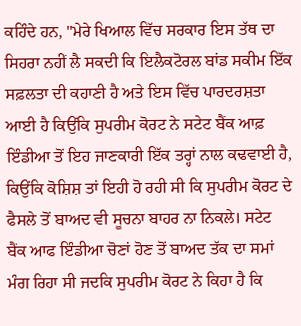ਕਹਿੰਦੇ ਹਨ, "ਮੇਰੇ ਖਿਆਲ ਵਿੱਚ ਸਰਕਾਰ ਇਸ ਤੱਥ ਦਾ ਸਿਹਰਾ ਨਹੀਂ ਲੈ ਸਕਦੀ ਕਿ ਇਲੈਕਟੋਰਲ ਬਾਂਡ ਸਕੀਮ ਇੱਕ ਸਫ਼ਲਤਾ ਦੀ ਕਹਾਣੀ ਹੈ ਅਤੇ ਇਸ ਵਿੱਚ ਪਾਰਦਰਸ਼ਤਾ ਆਈ ਹੈ ਕਿਉਂਕਿ ਸੁਪਰੀਮ ਕੋਰਟ ਨੇ ਸਟੇਟ ਬੈਂਕ ਆਫ਼ ਇੰਡੀਆ ਤੋਂ ਇਹ ਜਾਣਕਾਰੀ ਇੱਕ ਤਰ੍ਹਾਂ ਨਾਲ ਕਢਵਾਈ ਹੈ, ਕਿਉਂਕਿ ਕੋਸ਼ਿਸ਼ ਤਾਂ ਇਹੀ ਹੋ ਰਹੀ ਸੀ ਕਿ ਸੁਪਰੀਮ ਕੋਰਟ ਦੇ ਫੈਸਲੇ ਤੋਂ ਬਾਅਦ ਵੀ ਸੂਚਨਾ ਬਾਹਰ ਨਾ ਨਿਕਲੇ। ਸਟੇਟ ਬੈਂਕ ਆਫ ਇੰਡੀਆ ਚੋਣਾਂ ਹੋਣ ਤੋਂ ਬਾਅਦ ਤੱਕ ਦਾ ਸਮਾਂ ਮੰਗ ਰਿਹਾ ਸੀ ਜਦਕਿ ਸੁਪਰੀਮ ਕੋਰਟ ਨੇ ਕਿਹਾ ਹੈ ਕਿ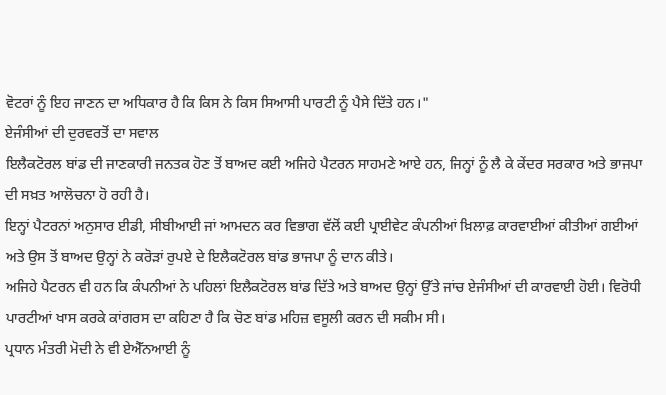ਵੋਟਰਾਂ ਨੂੰ ਇਹ ਜਾਣਨ ਦਾ ਅਧਿਕਾਰ ਹੈ ਕਿ ਕਿਸ ਨੇ ਕਿਸ ਸਿਆਸੀ ਪਾਰਟੀ ਨੂੰ ਪੈਸੇ ਦਿੱਤੇ ਹਨ।"
ਏਜੰਸੀਆਂ ਦੀ ਦੁਰਵਰਤੋਂ ਦਾ ਸਵਾਲ
ਇਲੈਕਟੋਰਲ ਬਾਂਡ ਦੀ ਜਾਣਕਾਰੀ ਜਨਤਕ ਹੋਣ ਤੋਂ ਬਾਅਦ ਕਈ ਅਜਿਹੇ ਪੈਟਰਨ ਸਾਹਮਣੇ ਆਏ ਹਨ, ਜਿਨ੍ਹਾਂ ਨੂੰ ਲੈ ਕੇ ਕੇਂਦਰ ਸਰਕਾਰ ਅਤੇ ਭਾਜਪਾ ਦੀ ਸਖ਼ਤ ਆਲੋਚਨਾ ਹੋ ਰਹੀ ਹੈ।
ਇਨ੍ਹਾਂ ਪੈਟਰਨਾਂ ਅਨੁਸਾਰ ਈਡੀ, ਸੀਬੀਆਈ ਜਾਂ ਆਮਦਨ ਕਰ ਵਿਭਾਗ ਵੱਲੋਂ ਕਈ ਪ੍ਰਾਈਵੇਟ ਕੰਪਨੀਆਂ ਖ਼ਿਲਾਫ਼ ਕਾਰਵਾਈਆਂ ਕੀਤੀਆਂ ਗਈਆਂ ਅਤੇ ਉਸ ਤੋਂ ਬਾਅਦ ਉਨ੍ਹਾਂ ਨੇ ਕਰੋੜਾਂ ਰੁਪਏ ਦੇ ਇਲੈਕਟੋਰਲ ਬਾਂਡ ਭਾਜਪਾ ਨੂੰ ਦਾਨ ਕੀਤੇ।
ਅਜਿਹੇ ਪੈਟਰਨ ਵੀ ਹਨ ਕਿ ਕੰਪਨੀਆਂ ਨੇ ਪਹਿਲਾਂ ਇਲੈਕਟੋਰਲ ਬਾਂਡ ਦਿੱਤੇ ਅਤੇ ਬਾਅਦ ਉਨ੍ਹਾਂ ਉੱਤੇ ਜਾਂਚ ਏਜੰਸੀਆਂ ਦੀ ਕਾਰਵਾਈ ਹੋਈ। ਵਿਰੋਧੀ ਪਾਰਟੀਆਂ ਖਾਸ ਕਰਕੇ ਕਾਂਗਰਸ ਦਾ ਕਹਿਣਾ ਹੈ ਕਿ ਚੋਣ ਬਾਂਡ ਮਹਿਜ਼ ਵਸੂਲੀ ਕਰਨ ਦੀ ਸਕੀਮ ਸੀ।
ਪ੍ਰਧਾਨ ਮੰਤਰੀ ਮੋਦੀ ਨੇ ਵੀ ਏਐੱਨਆਈ ਨੂੰ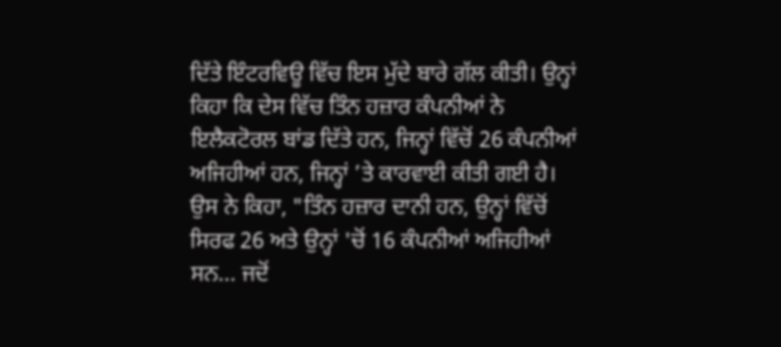ਦਿੱਤੇ ਇੰਟਰਵਿਊ ਵਿੱਚ ਇਸ ਮੁੱਦੇ ਬਾਰੇ ਗੱਲ ਕੀਤੀ। ਉਨ੍ਹਾਂ ਕਿਹਾ ਕਿ ਦੇਸ ਵਿੱਚ ਤਿੰਨ ਹਜ਼ਾਰ ਕੰਪਨੀਆਂ ਨੇ ਇਲੈਕਟੋਰਲ ਬਾਂਡ ਦਿੱਤੇ ਹਨ, ਜਿਨ੍ਹਾਂ ਵਿੱਚੋਂ 26 ਕੰਪਨੀਆਂ ਅਜਿਹੀਆਂ ਹਨ, ਜਿਨ੍ਹਾਂ ’ਤੇ ਕਾਰਵਾਈ ਕੀਤੀ ਗਈ ਹੈ।
ਉਸ ਨੇ ਕਿਹਾ, "ਤਿੰਨ ਹਜ਼ਾਰ ਦਾਨੀ ਹਨ, ਉਨ੍ਹਾਂ ਵਿੱਚੋਂ ਸਿਰਫ 26 ਅਤੇ ਉਨ੍ਹਾਂ 'ਚੋਂ 16 ਕੰਪਨੀਆਂ ਅਜਿਹੀਆਂ ਸਨ... ਜਦੋਂ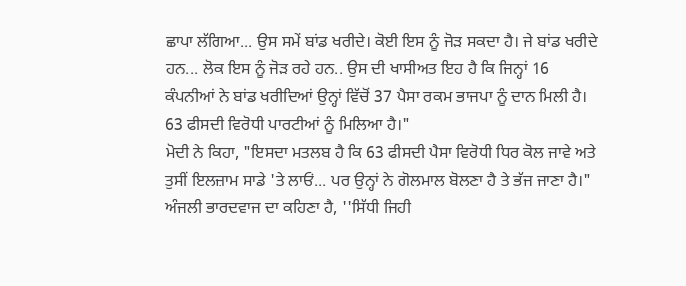ਛਾਪਾ ਲੱਗਿਆ... ਉਸ ਸਮੇਂ ਬਾਂਡ ਖਰੀਦੇ। ਕੋਈ ਇਸ ਨੂੰ ਜੋੜ ਸਕਦਾ ਹੈ। ਜੇ ਬਾਂਡ ਖਰੀਦੇ ਹਨ... ਲੋਕ ਇਸ ਨੂੰ ਜੋੜ ਰਹੇ ਹਨ.. ਉਸ ਦੀ ਖਾਸੀਅਤ ਇਹ ਹੈ ਕਿ ਜਿਨ੍ਹਾਂ 16 ਕੰਪਨੀਆਂ ਨੇ ਬਾਂਡ ਖਰੀਦਿਆਂ ਉਨ੍ਹਾਂ ਵਿੱਚੋਂ 37 ਪੈਸਾ ਰਕਮ ਭਾਜਪਾ ਨੂੰ ਦਾਨ ਮਿਲੀ ਹੈ। 63 ਫੀਸਦੀ ਵਿਰੋਧੀ ਪਾਰਟੀਆਂ ਨੂੰ ਮਿਲਿਆ ਹੈ।"
ਮੋਦੀ ਨੇ ਕਿਹਾ, "ਇਸਦਾ ਮਤਲਬ ਹੈ ਕਿ 63 ਫੀਸਦੀ ਪੈਸਾ ਵਿਰੋਧੀ ਧਿਰ ਕੋਲ ਜਾਵੇ ਅਤੇ ਤੁਸੀਂ ਇਲਜ਼ਾਮ ਸਾਡੇ 'ਤੇ ਲਾਓਂ... ਪਰ ਉਨ੍ਹਾਂ ਨੇ ਗੋਲਮਾਲ ਬੋਲਣਾ ਹੈ ਤੇ ਭੱਜ ਜਾਣਾ ਹੈ।"
ਅੰਜਲੀ ਭਾਰਦਵਾਜ ਦਾ ਕਹਿਣਾ ਹੈ, ''ਸਿੱਧੀ ਜਿਹੀ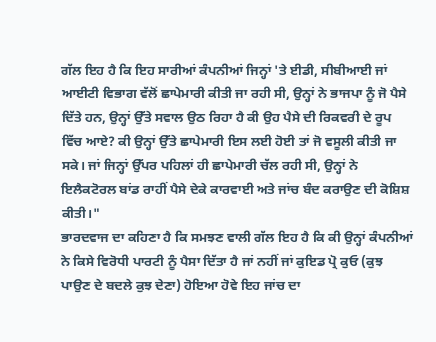ਗੱਲ ਇਹ ਹੈ ਕਿ ਇਹ ਸਾਰੀਆਂ ਕੰਪਨੀਆਂ ਜਿਨ੍ਹਾਂ 'ਤੇ ਈਡੀ, ਸੀਬੀਆਈ ਜਾਂ ਆਈਟੀ ਵਿਭਾਗ ਵੱਲੋਂ ਛਾਪੇਮਾਰੀ ਕੀਤੀ ਜਾ ਰਹੀ ਸੀ, ਉਨ੍ਹਾਂ ਨੇ ਭਾਜਪਾ ਨੂੰ ਜੋ ਪੈਸੇ ਦਿੱਤੇ ਹਨ, ਉਨ੍ਹਾਂ ਉੱਤੇ ਸਵਾਲ ਉਠ ਰਿਹਾ ਹੈ ਕੀ ਉਹ ਪੈਸੇ ਦੀ ਰਿਕਵਰੀ ਦੇ ਰੂਪ ਵਿੱਚ ਆਏ? ਕੀ ਉਨ੍ਹਾਂ ਉੱਤੇ ਛਾਪੇਮਾਰੀ ਇਸ ਲਈ ਹੋਈ ਤਾਂ ਜੋ ਵਸੂਲੀ ਕੀਤੀ ਜਾ ਸਕੇ। ਜਾਂ ਜਿਨ੍ਹਾਂ ਉੱਪਰ ਪਹਿਲਾਂ ਹੀ ਛਾਪੇਮਾਰੀ ਚੱਲ ਰਹੀ ਸੀ, ਉਨ੍ਹਾਂ ਨੇ ਇਲੈਕਟੋਰਲ ਬਾਂਡ ਰਾਹੀਂ ਪੈਸੇ ਦੇਕੇ ਕਾਰਵਾਈ ਅਤੇ ਜਾਂਚ ਬੰਦ ਕਰਾਉਣ ਦੀ ਕੋਸ਼ਿਸ਼ ਕੀਤੀ।"
ਭਾਰਦਵਾਜ ਦਾ ਕਹਿਣਾ ਹੈ ਕਿ ਸਮਝਣ ਵਾਲੀ ਗੱਲ ਇਹ ਹੈ ਕਿ ਕੀ ਉਨ੍ਹਾਂ ਕੰਪਨੀਆਂ ਨੇ ਕਿਸੇ ਵਿਰੋਧੀ ਪਾਰਟੀ ਨੂੰ ਪੈਸਾ ਦਿੱਤਾ ਹੈ ਜਾਂ ਨਹੀਂ ਜਾਂ ਕੁਇਡ ਪ੍ਰੋ ਕੁਓ (ਕੁਝ ਪਾਉਣ ਦੇ ਬਦਲੇ ਕੁਝ ਦੇਣਾ) ਹੋਇਆ ਹੋਵੇ ਇਹ ਜਾਂਚ ਦਾ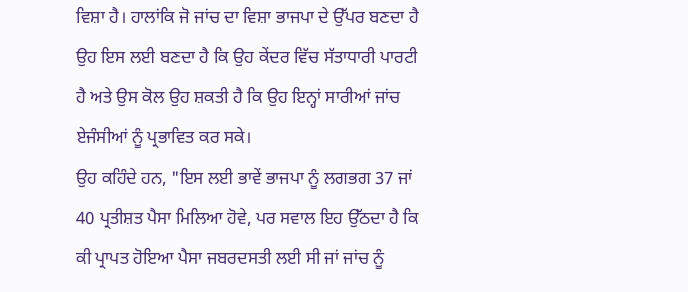ਵਿਸ਼ਾ ਹੈ। ਹਾਲਾਂਕਿ ਜੋ ਜਾਂਚ ਦਾ ਵਿਸ਼ਾ ਭਾਜਪਾ ਦੇ ਉੱਪਰ ਬਣਦਾ ਹੈ ਉਹ ਇਸ ਲਈ ਬਣਦਾ ਹੈ ਕਿ ਉਹ ਕੇਂਦਰ ਵਿੱਚ ਸੱਤਾਧਾਰੀ ਪਾਰਟੀ ਹੈ ਅਤੇ ਉਸ ਕੋਲ ਉਹ ਸ਼ਕਤੀ ਹੈ ਕਿ ਉਹ ਇਨ੍ਹਾਂ ਸਾਰੀਆਂ ਜਾਂਚ ਏਜੰਸੀਆਂ ਨੂੰ ਪ੍ਰਭਾਵਿਤ ਕਰ ਸਕੇ।
ਉਹ ਕਹਿੰਦੇ ਹਨ, "ਇਸ ਲਈ ਭਾਵੇਂ ਭਾਜਪਾ ਨੂੰ ਲਗਭਗ 37 ਜਾਂ 40 ਪ੍ਰਤੀਸ਼ਤ ਪੈਸਾ ਮਿਲਿਆ ਹੋਵੇ, ਪਰ ਸਵਾਲ ਇਹ ਉੱਠਦਾ ਹੈ ਕਿ ਕੀ ਪ੍ਰਾਪਤ ਹੋਇਆ ਪੈਸਾ ਜਬਰਦਸਤੀ ਲਈ ਸੀ ਜਾਂ ਜਾਂਚ ਨੂੰ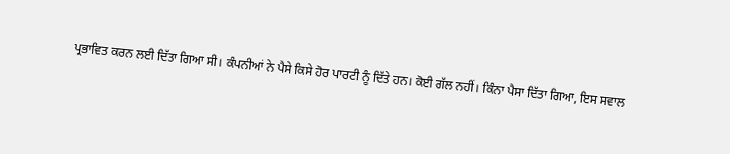ਪ੍ਰਭਾਵਿਤ ਕਰਨ ਲਈ ਦਿੱਤਾ ਗਿਆ ਸੀ। ਕੰਪਨੀਆਂ ਨੇ ਪੈਸੇ ਕਿਸੇ ਹੋਰ ਪਾਰਟੀ ਨੂੰ ਦਿੱਤੇ ਹਨ। ਕੋਈ ਗੱਲ ਨਹੀਂ। ਕਿੰਨਾ ਪੈਸਾ ਦਿੱਤਾ ਗਿਆ, ਇਸ ਸਵਾਲ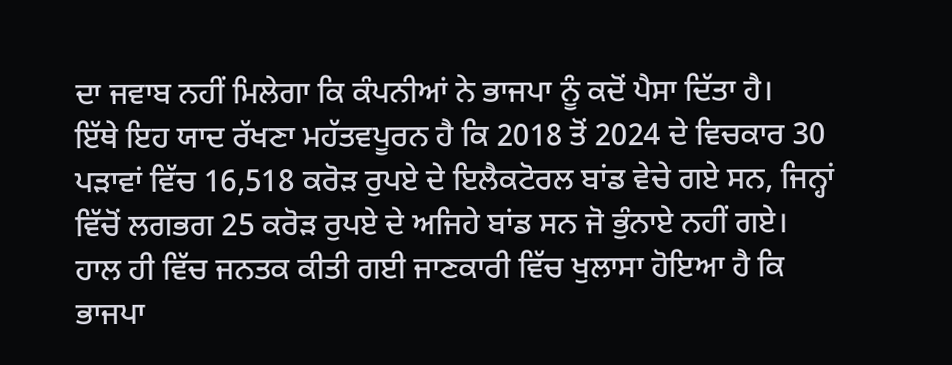ਦਾ ਜਵਾਬ ਨਹੀਂ ਮਿਲੇਗਾ ਕਿ ਕੰਪਨੀਆਂ ਨੇ ਭਾਜਪਾ ਨੂੰ ਕਦੋਂ ਪੈਸਾ ਦਿੱਤਾ ਹੈ।
ਇੱਥੇ ਇਹ ਯਾਦ ਰੱਖਣਾ ਮਹੱਤਵਪੂਰਨ ਹੈ ਕਿ 2018 ਤੋਂ 2024 ਦੇ ਵਿਚਕਾਰ 30 ਪੜਾਵਾਂ ਵਿੱਚ 16,518 ਕਰੋੜ ਰੁਪਏ ਦੇ ਇਲੈਕਟੋਰਲ ਬਾਂਡ ਵੇਚੇ ਗਏ ਸਨ, ਜਿਨ੍ਹਾਂ ਵਿੱਚੋਂ ਲਗਭਗ 25 ਕਰੋੜ ਰੁਪਏ ਦੇ ਅਜਿਹੇ ਬਾਂਡ ਸਨ ਜੋ ਭੁੰਨਾਏ ਨਹੀਂ ਗਏ।
ਹਾਲ ਹੀ ਵਿੱਚ ਜਨਤਕ ਕੀਤੀ ਗਈ ਜਾਣਕਾਰੀ ਵਿੱਚ ਖੁਲਾਸਾ ਹੋਇਆ ਹੈ ਕਿ ਭਾਜਪਾ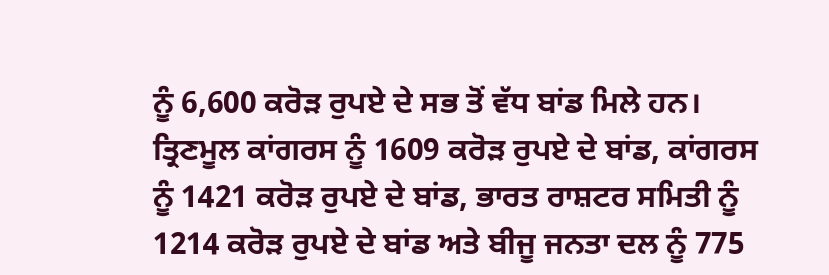ਨੂੰ 6,600 ਕਰੋੜ ਰੁਪਏ ਦੇ ਸਭ ਤੋਂ ਵੱਧ ਬਾਂਡ ਮਿਲੇ ਹਨ।
ਤ੍ਰਿਣਮੂਲ ਕਾਂਗਰਸ ਨੂੰ 1609 ਕਰੋੜ ਰੁਪਏ ਦੇ ਬਾਂਡ, ਕਾਂਗਰਸ ਨੂੰ 1421 ਕਰੋੜ ਰੁਪਏ ਦੇ ਬਾਂਡ, ਭਾਰਤ ਰਾਸ਼ਟਰ ਸਮਿਤੀ ਨੂੰ 1214 ਕਰੋੜ ਰੁਪਏ ਦੇ ਬਾਂਡ ਅਤੇ ਬੀਜੂ ਜਨਤਾ ਦਲ ਨੂੰ 775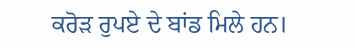ਕਰੋੜ ਰੁਪਏ ਦੇ ਬਾਂਡ ਮਿਲੇ ਹਨ।